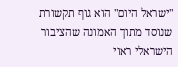"ישראל היום" הוא גוף תקשורת שנוסד מתוך האמונה שהציבור הישראלי ראוי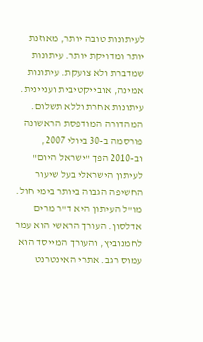לעיתונות טובה יותר, מאוזנת יותר ומדויקת יותר. עיתונות שמדברת ולא צועקת. עיתונות אמינה, אובייקטיבית ועניינית. עיתונות אחרת וללא תשלום. המהדורה המודפסת הראשונה פורסמה ב-30 ביולי 2007, וב-2010 הפך "ישראל היום" לעיתון הישראלי בעל שיעור החשיפה הגבוה ביותר בימי חול. מו"ל העיתון היא ד"ר מרים אדלסון. העורך הראשי הוא עמר לחמנוביץ, והעורך המייסד הוא עמוס רגב. אתרי האינטרנט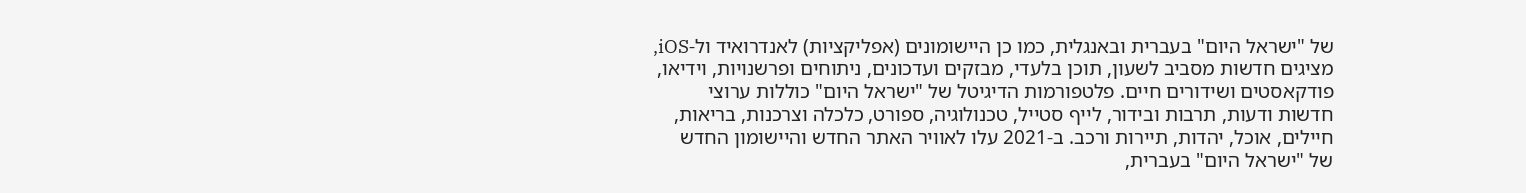של "ישראל היום" בעברית ובאנגלית, כמו כן היישומונים (אפליקציות) לאנדרואיד ול-iOS, מציגים חדשות מסביב לשעון, תוכן בלעדי, מבזקים ועדכונים, ניתוחים ופרשנויות, וידיאו, פודקאסטים ושידורים חיים. פלטפורמות הדיגיטל של "ישראל היום" כוללות ערוצי חדשות ודעות, תרבות ובידור, לייף סטייל, טכנולוגיה, ספורט, כלכלה וצרכנות, בריאות, חיילים, אוכל, יהדות, תיירות ורכב. ב-2021 עלו לאוויר האתר החדש והיישומון החדש של "ישראל היום" בעברית,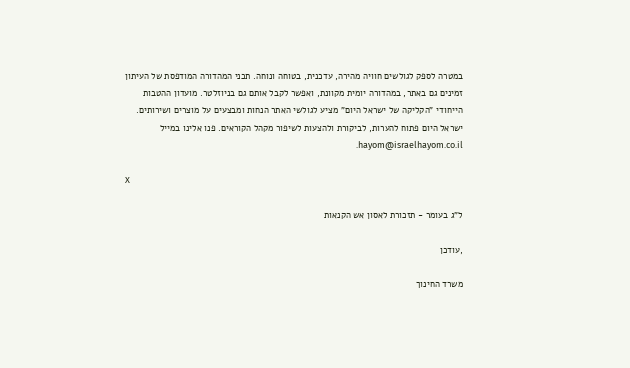במטרה לספק לגולשים חוויה מהירה, עדכנית, בטוחה ונוחה. תכני המהדורה המודפסת של העיתון זמינים גם באתר, במהדורה יומית מקוונת, ואפשר לקבל אותם גם בניוזלטר. מועדון ההטבות הייחודי "הקליקה של ישראל היום" מציע לגולשי האתר הנחות ומבצעים על מוצרים ושירותים. ישראל היום פתוח להערות, לביקורת ולהצעות לשיפור מקהל הקוראים. פנו אלינו במייל hayom@israelhayom.co.il.

X

ל"ג בעומר - תזכורת לאסון אש הקנאות

,עודכן

משרד החינוך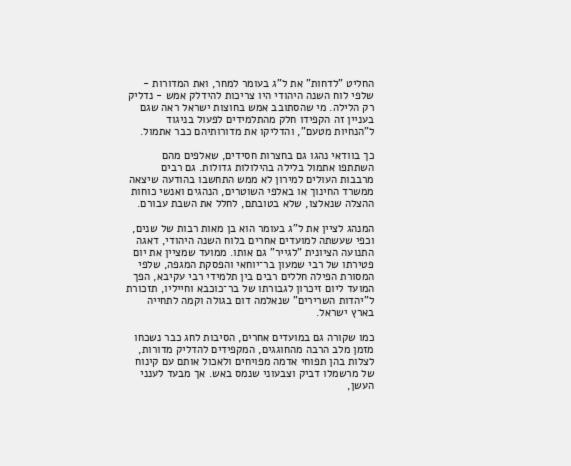החליט "לדחות" את ל"ג בעומר למחר, ואת המדורות - שלפי לוח השנה היהודי היו צריכות להידלק אמש - נדליק רק הלילה. מי שהסתובב אמש בחוצות ישראל ראה שגם בעניין זה הקפידו חלק מהתלמידים לפעול בניגוד ל"הנחיות מטעם", והדליקו את מדורותיהם כבר אתמול.

כך בוודאי נהגו גם בחצרות חסידים, שאלפים מהם השתתפו אתמול בלילה בהילולות גדולות. גם רבים מרבבות העולים למירון לא ממש התחשבו בהודעה שיצאה ממשרד החינוך או באלפי השוטרים, הנהגים ואנשי כוחות ההצלה שנאלצו, שלא בטובתם, לחלל את השבת עבורם.

המנהג לציין את ל"ג בעומר הוא בן מאות רבות של שנים, וכפי שעשתה למועדים אחרים בלוח השנה היהודי, דאגה התנועה הציונית "לגייר" גם אותו. ממועד שמציין את יום פטירתו של רבי שמעון בר־יוחאי והפסקת המגפה, שלפי המסורת הפילה חללים רבים בין תלמידי רבי עקיבא, הפך המועד ליום זיכרון לגבורתו של בר־כוכבא וחייליו, תזכורת ל"יהדות השרירים" שנאלמה דום בגולה וקמה לתחייה בארץ ישראל.

כמו שקורה גם במועדים אחרים, הסיבות לחג כבר נשכחו מזמן מלב הרבה מהחוגגים, המקפידים להדליק מדורות, לצלות בהן תפוחי אדמה מפויחים ולאכול אותם עם קינוח של מרשמלו דביק וצבעוני שנמס באש. אך מבעד לענני העשן,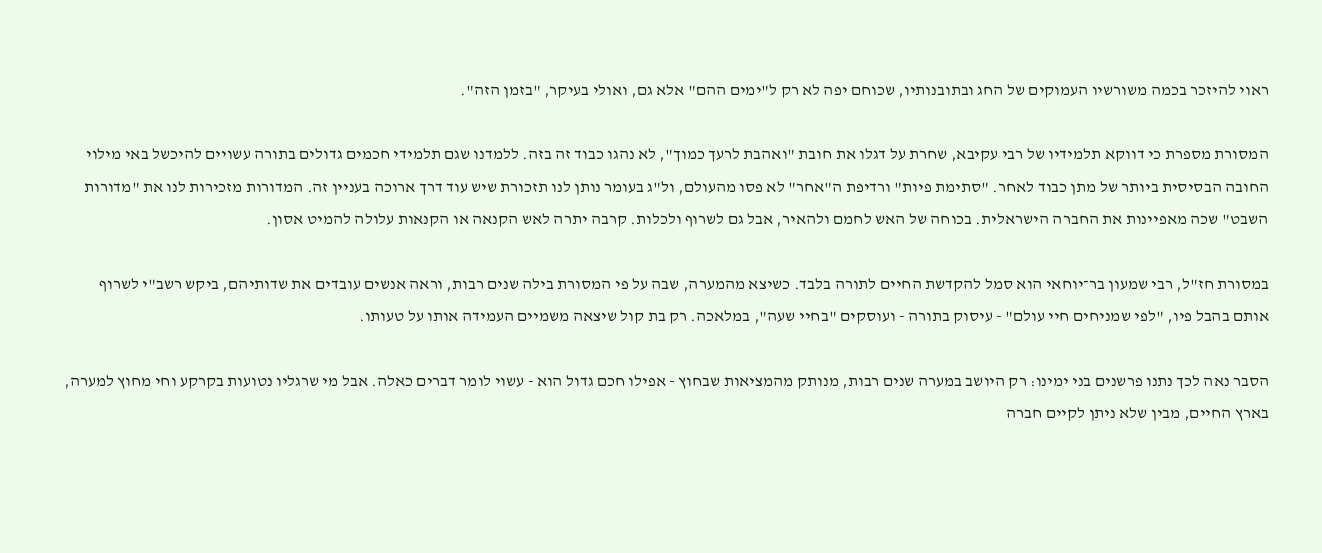ראוי להיזכר בכמה משורשיו העמוקים של החג ובתובנותיו, שכוחם יפה לא רק ל"ימים ההם" אלא גם, ואולי בעיקר, "בזמן הזה".

המסורת מספרת כי דווקא תלמידיו של רבי עקיבא, שחרת על דגלו את חובת "ואהבת לרעך כמוך", לא נהגו כבוד זה בזה. ללמדנו שגם תלמידי חכמים גדולים בתורה עשויים להיכשל באי מילוי החובה הבסיסית ביותר של מתן כבוד לאחר. "סתימת פיות" ורדיפת ה"אחר" לא פסו מהעולם, ול"ג בעומר נותן לנו תזכורת שיש עוד דרך ארוכה בעניין זה. המדורות מזכירות לנו את "מדורות השבט" שכה מאפיינות את החברה הישראלית. בכוחה של האש לחמם ולהאיר, אבל גם לשרוף ולכלות. קרבה יתרה לאש הקנאה או הקנאות עלולה להמיט אסון.

במסורת חז"ל, רבי שמעון בר־יוחאי הוא סמל להקדשת החיים לתורה בלבד. כשיצא מהמערה, שבה על פי המסורת בילה שנים רבות, וראה אנשים עובדים את שדותיהם, ביקש רשב"י לשרוף אותם בהבל פיו, "לפי שמניחים חיי עולם" - עיסוק בתורה - ועוסקים "בחיי שעה", במלאכה. רק בת קול שיצאה משמיים העמידה אותו על טעותו.

הסבר נאה לכך נתנו פרשנים בני ימינו: רק היושב במערה שנים רבות, מנותק מהמציאות שבחוץ - אפילו חכם גדול הוא - עשוי לומר דברים כאלה. אבל מי שרגליו נטועות בקרקע וחי מחוץ למערה, בארץ החיים, מבין שלא ניתן לקיים חברה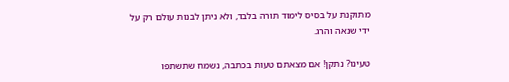מתוקנת על בסיס לימוד תורה בלבד, ולא ניתן לבנות עולם רק על ידי שנאה והרג.

טעינו? נתקן! אם מצאתם טעות בכתבה, נשמח שתשתפו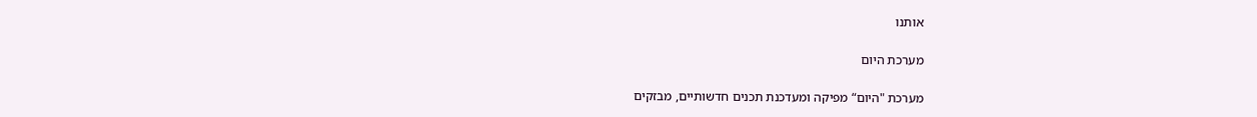אותנו

מערכת היום

מערכת "היום“ מפיקה ומעדכנת תכנים חדשותיים, מבזקים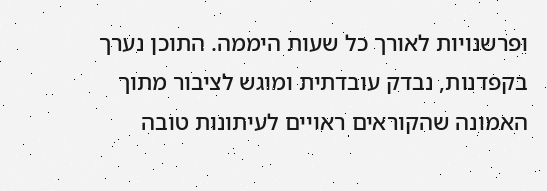ופרשנויות לאורך כל שעות היממה. התוכן נערך בקפדנות, נבדק עובדתית ומוגש לציבור מתוך האמונה שהקוראים ראויים לעיתונות טובה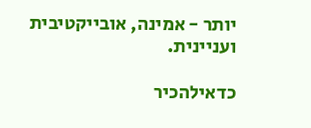יותר - אמינה, אובייקטיבית ועניינית.

כדאילהכיר